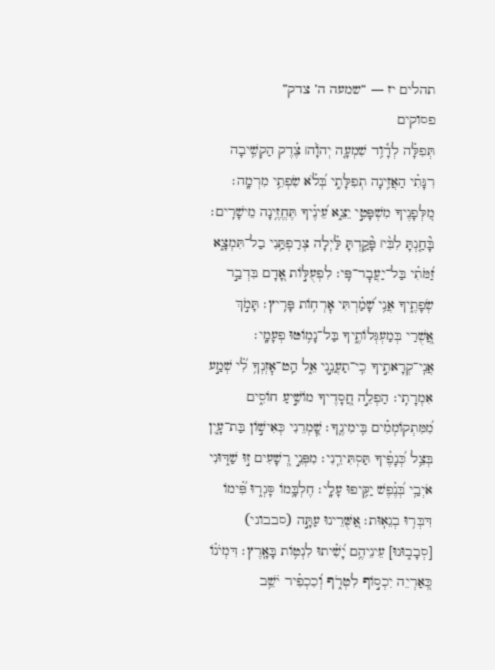תהלים יז — “שמעה ה’ צדק”
פסוקים
תְּפִלָּ֗ה לְדָ֫וִ֥ד שִׁמְעָ֤ה יְהֹוָ֨ה׀ צֶ֗דֶק הַקְשִׁ֥יבָה רִנָּתִ֗י הַאֲזִ֥ינָה תְפִלָּתִ֑י בְּ֝לֹ֗א שִׂפְתֵ֥י מִרְמָֽה׃ מִ֭לְּפָנֶיךָ מִשְׁפָּטִ֣י יֵצֵ֑א עֵ֝ינֶ֗יךָ תֶּחֱזֶ֥ינָה מֵישָׁרִֽים׃ בָּ֘חַ֤נְתָּ לִבִּ֨י׀ פָּ֘קַ֤דְתָּ לַּ֗יְלָה צְרַפְתַּ֥נִי בַל־תִּמְצָ֑א זַ֝מֹּתִ֗י בַּל־יַעֲבׇר־פִּֽי׃ לִפְעֻלּ֣וֹת אָ֭דָם בִּדְבַ֣ר שְׂפָתֶ֑יךָ אֲנִ֥י שָׁ֝מַ֗רְתִּי אׇרְח֥וֹת פָּרִֽיץ׃ תָּמֹ֣ךְ אֲ֭שֻׁרַי בְּמַעְגְּלוֹתֶ֑יךָ בַּל־נָמ֥וֹטּוּ פְעָמָֽי׃ אֲנִֽי־קְרָאתִ֣יךָ כִֽי־תַעֲנֵ֣נִי אֵ֑ל הַֽט־אׇזְנְךָ֥ לִ֝֗י שְׁמַ֣ע אִמְרָתִֽי׃ הַפְלֵ֣ה חֲ֭סָדֶיךָ מוֹשִׁ֣יעַ חוֹסִ֑ים מִ֝מִּתְקוֹמְמִ֗ים בִּֽימִינֶֽךָ׃ שׇׁ֭מְרֵנִי כְּאִישׁ֣וֹן בַּת־עָ֑יִן בְּצֵ֥ל כְּ֝נָפֶ֗יךָ תַּסְתִּירֵֽנִי׃ מִפְּנֵ֣י רְ֭שָׁעִים ז֣וּ שַׁדּ֑וּנִי אֹיְבַ֥י בְּ֝נֶ֗פֶשׁ יַקִּ֥יפוּ עָלָֽי׃ חֶלְבָּ֥מוֹ סָּגְר֑וּ פִּ֝֗ימוֹ דִּבְּר֥וּ בְגֵאֽוּת׃ אַ֭שֻּׁרֵינוּ עַתָּ֣ה (סבבוני) [סְבָב֑וּנוּ] עֵינֵיהֶ֥ם יָ֝שִׁ֗יתוּ לִנְט֥וֹת בָּאָֽרֶץ׃ דִּמְיֹנ֗וֹ כְּ֭אַרְיֵה יִכְס֣וֹף לִטְרֹ֑ף וְ֝כִכְפִ֗יר יֹשֵׁ֥ב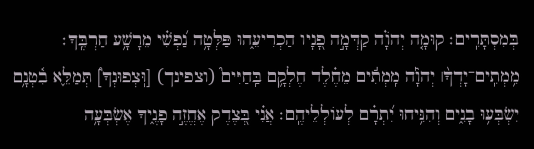בְּמִסְתָּרִֽים׃ קוּמָ֤ה יְהֹוָ֗ה קַדְּמָ֣ה פָ֭נָיו הַכְרִיעֵ֑הוּ פַּלְּטָ֥ה נַ֝פְשִׁ֗י מֵרָשָׁ֥ע חַרְבֶּֽךָ׃ מִ֥מְתִֽים־יָדְךָ֨׀ יְהֹוָ֡ה מִֽמְתִ֬ים מֵחֶ֗לֶד חֶלְקָ֥ם בַּֽחַיִּים֮ (וצפינך) [וּֽצְפוּנְךָ֮] תְּמַלֵּ֢א בִ֫טְנָ֥ם יִשְׂבְּע֥וּ בָנִ֑ים וְהִנִּ֥יחוּ יִ֝תְרָ֗ם לְעוֹלְלֵיהֶֽם׃ אֲנִ֗י בְּ֭צֶדֶק אֶחֱזֶ֣ה פָנֶ֑יךָ אֶשְׂבְּעָ֥ה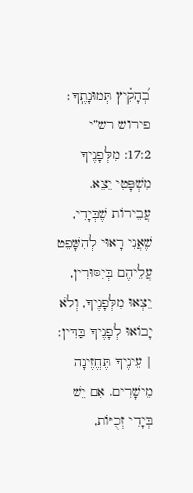בְ֝הָקִ֗יץ תְּמוּנָתֶֽךָ׃
פירוש רש”י
17:2: מִלְּפָנֶיךָ מִשְׁפָּטִי יֵצֵא. עֲבֵירוֹת שֶׁבְּיָדִי, שֶׁאֲנִי רָאוּי לְהִשָּׁפֵט עֲלֵיהֶם בְּיִסּוּרִין, יֵצְאוּ מִלְּפָנֶיךָ, וְלֹא יָבוֹאוּ לְפָנֶיךָ בַּדִּין: | עֵינֶיךָ תֶּחֱזֶינָה מֵישָׁרִים. אִם יֵשׁ בְּיָדִי זְכֻיּוֹת,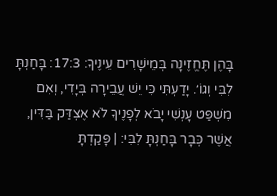בָּהֶן תֶּחֱזֶינָה בְּמֵישָׁרִים עֵינֶיךָ: 17:3: בָּחַנְתָּ לִבִּי וְגוֹ׳. יָדַעְתִּי כִּי יֵשׁ עֲבֵירָה בְּיָדִי, וְאִם מִשְׁפַּט עָנְשִׁי יָבֹא לְפָנֶיךָ לֹא אֶצְדַּק בַּדִּין, אֲשֶׁר כְּבָר בָּחַנְתָּ לִבִּי: | פָּקַדְתָּ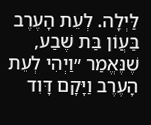לַּיְלָה. לְעֵת הָעֶרֶב בַּעֲוֹן בַּת שֶׁבַע, שֶׁנֶּאֱמַר ״וַיְהִי לְעֵת הָעֶרֶב וַיָּקָם דָּוִד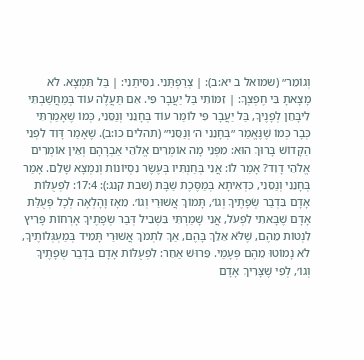וְגוֹמֵר״ (שמואל ב יא:ב): | צְרַפְתַּנִי. נִסִּיתַנִי: | בַּל תִּמְצָא. לֹא מָצָאתָ בִּי חֶפְצְךָ: | זִמּוֹתִי בַּל יַעֲבָר פִּי. אִם תַּעֲלֶה עוֹד בְּמַחֲשַׁבְתִּי לִיבָּחֵן לְפָנֶיךָ, בַּל יַעֲבָר פִּי לוֹמַר עוֹד בְּחָנֵנִי וְנַסֵּנִי, כְּמוֹ שֶׁאָמַרְתִּי כְּבָר כְּמוֹ שֶׁנֶּאֱמַר ״בְּחָנֵנִי ה׳ וְנַסֵּנִי״ (תהלים כו:ב). שֶׁאָמַר דָּוִד לִפְנֵי הַקָּדוֹשׁ בָּרוּךְ הוּא: מִפְּנֵי מָה אוֹמְרִים אֱלֹהֵי אַבְרָהָם וְאֵין אוֹמְרִים אֱלֹהֵי דָוִד? אָמַר לוֹ: אֲנִי בְּחַנְתִּיו בְּעֶשֶׂר נִסְיוֹנוֹת וְנִמְצָא שָׁלֵם. אָמַר בְּחָנֵנִי וְנַסֵּנִי, כִּדְאִיתָא בְּמַסֶּכֶת שַׁבָּת (שבת קנג:): 17:4: לִפְעֻלּוֹת אָדָם בִּדְבַר שְׂפָתֶיךָ וְגוֹ׳, תָּמוֹךְ אֲשׁוּרַי וְגוֹ׳. מֵאָז וָהָלְאָה לְכָל פְּעֻלַּת אָדָם שֶׁבָּאתִי לִפְעֹל, אֲנִי שָׁמַרְתִּי בִּשְׁבִיל דְּבַר שְׂפָתֶיךָ אָרְחוֹת פָּרִיץ לִנְטוֹת מֵהֶם, שֶׁלֹּא אֵלֵךְ בָּהֶם, אַךְ לִתְמֹךְ אֲשׁוּרַי תָּמִיד בְּמַעְגְּלוֹתֶיךָ, לֹא נָמוֹטוּ מֵהֶם פְּעָמַי. פֵּרוּשׁ אַחֵר: לִפְעֻלּוֹת אָדָם בִּדְבַר שְׂפָתֶיךָ וְגוֹ׳, לְפִי שֶׁצָּרִיךְ אָדָם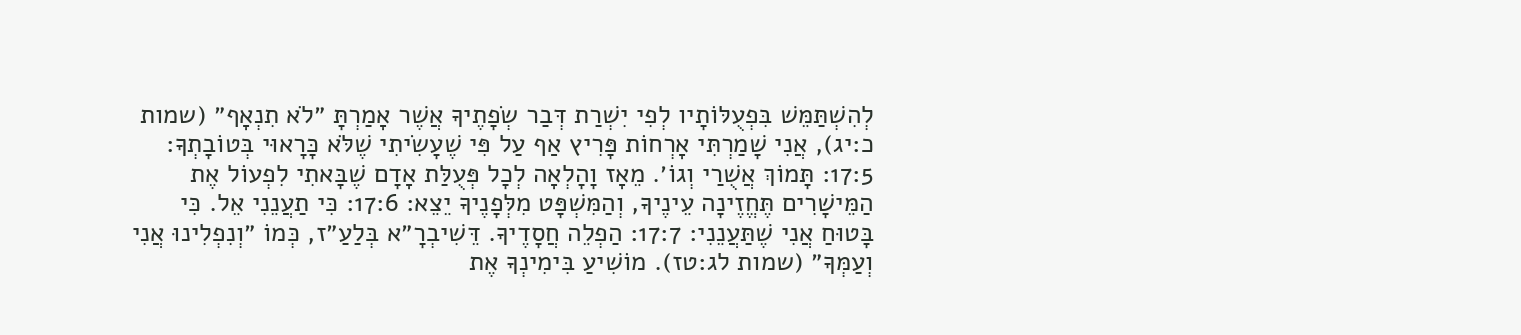לְהִשְׁתַּמֵּשׁ בִּפְעֻלּוֹתָיו לְפִי יִשְׁרַת דְּבַר שְׂפָתֶיךָ אֲשֶׁר אָמַרְתָּ ״לֹא תִנְאָף״ (שמות כ:יג), אֲנִי שָׁמַרְתִּי אָרְחוֹת פָּרִיץ אַף עַל פִּי שֶׁעָשִׂיתִי שֶׁלֹּא כָּרָאוּי בְּטוֹבָתְךָ: 17:5: תָּמוֹךְ אֲשֻׁרַי וְגוֹ׳. מֵאָז וָהָלְאָה לְכָל פְּעֻלַּת אָדָם שֶׁבָּאתִי לִפְעוֹל אֶת הַמֵּישָׁרִים תֶּחֱזֶינָה עֵינֶיךָ, וְהַמִּשְׁפָּט מִלְּפָנֶיךָ יֵצֵא: 17:6: כִּי תַעֲנֵנִי אֵל. כִּי בָּטוּחַ אֲנִי שֶׁתַּעֲנֵנִי: 17:7: הַפְלֵה חֲסָדֶיךָ. דֵּשִׁיבְרָ״א בְּלַעַ״ז, כְּמוֹ ״וְנִפְלִינוּ אֲנִי וְעַמְּךָ״ (שמות לג:טז). מוֹשִׁיעַ בִּימִינְךָ אֶת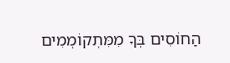הַחוֹסִים בְּךָ מִמִּתְקוֹמְמִים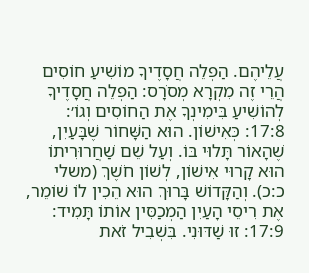עֲלֵיהֶם. הַפְלֵה חֲסָדֶיךָ מוֹשִׁיעַ חוֹסִים הֲרֵי זֶה מִקְרָא מְסֹרָס: הַפְלֵה חֲסָדֶיךָ לְהוֹשִׁיעַ בִּימִינְךָ אֶת הַחוֹסִים וְגוֹ׳: 17:8: כְּאִישׁוֹן. הוּא הַשָּׁחוֹר שֶׁבָּעַיִן, שֶׁהָאוֹר תָּלוּי בּוֹ. וְעַל שֵׁם שַׁחֲרוּרִיתוֹ הוּא קָרוּי אִישׁוֹן, לְשׁוֹן חֹשֶׁךְ (משלי כ:כ). וְהַקָּדוֹשׁ בָּרוּךְ הוּא הֵכִין לוֹ שׁוֹמֵר, אֶת רִיסֵי הָעַיִן הַמְכַסִּין אוֹתוֹ תָּמִיד: 17:9: זוּ שַׁדּוּנִי. בִּשְׁבִיל זֹאת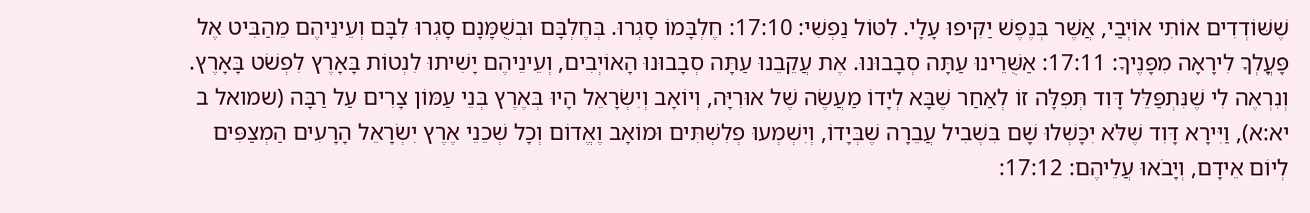שֶׁשּׁוֹדְדִים אוֹתִי אוֹיְבַי, אֲשֶׁר בְּנֶפֶשׁ יַקִּיפוּ עָלָי. לִטּוֹל נַפְשִׁי: 17:10: חֶלְבָּמוֹ סָגְרוּ. בְּחֶלְבָּם וּבְשֻׁמָּנָם סָגְרוּ לִבָּם וְעֵינֵיהֶם מֵהַבִּיט אֶל פָּעֳלְךָ לִירָאָה מִפָּנֶיךָ: 17:11: אַשֻּׁרֵינוּ עַתָּה סְבָבוּנוּ. אֶת עֲקֵבֵנוּ עַתָּה סְבָבוּנוּ הָאוֹיְבִים, וְעֵינֵיהֶם יָשִׁיתוּ לִנְטוֹת בָּאָרֶץ לִפְשֹׁט בָּאָרֶץ. וְנִרְאֶה לִי שֶׁנִּתְפַּלֵּל דָּוִד תְּפִלָּה זוֹ לְאַחַר שֶׁבָּא לְיָדוֹ מַעֲשֶׂה שֶׁל אוּרִיָּה, וְיוֹאָב וְיִשְׂרָאֵל הָיוּ בְּאֶרֶץ בְּנֵי עַמּוֹן צָרִים עַל רַבָּה (שמואל ב יא:א), וַיִּירָא דָּוִד שֶׁלֹּא יִכָּשְׁלוּ שָׁם בִּשְׁבִיל עֲבֵרָה שֶׁבְּיָדוֹ, וְיִשְׁמְעוּ פְלִשְׁתִּים וּמוֹאָב וֶאֱדוֹם וְכָל שְׁכֵנֵי אֶרֶץ יִשְׂרָאֵל הָרָעִים הַמְצַפִּים לְיוֹם אֵידָם, וְיָבֹאוּ עֲלֵיהֶם: 17:12: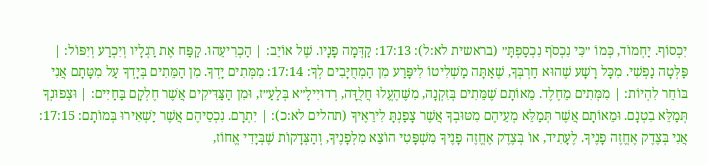יִכְסוֹף. יַחְמוֹד, כְּמוֹ ״כִּי נִכְסֹף נִכְסַפְתָּ״ (בראשית לא:ל): 17:13: קַדְּמָה פָנָיו. שֶׁל אוֹיֵב: | הַכְרִיעֵהוּ. קַפַּח אֶת רַגְלָיו וְיִכְרַע וְיִפּוֹל: | פַּלְּטָה נַפְשִׁי. מִכָּל רָשָׁע שֶׁהוּא חַרְבְּךָ, שֶׁאַתָּה מַשְׁלִיטוֹ לִיפָּרַע מִן הַמְחֻיָּבִים לְךָ: 17:14: מִמְּתִים יָדְךָ. מִן הַמֵּתִים בְּיָדְךָ עַל מִטָּתָם אֲנִי בּוֹחֵר לִהְיוֹת: | מִמְּתִים מֵחֶלֶד. מֵאוֹתָם שֶׁמֵּתִים בְּזִקְנָה, מִשֶּׁהֶעֱלוּ חֲלֻדָּה, רְדוּיִילָ״א בְּלַעַ״ז, וּמִן הַצַּדִּיקִים אֲשֶׁר חֶלְקָם בַּחַיִּים: | וּצְפוּנְךָ תְּמַלֵּא בִטְנָם. וּמֵאוֹתָם אֲשֶׁר תְּמַלֵּא מְעֵיהֶם מִטּוּבְךָ אֲשֶׁר צָפַנְתָּ לִירֵאֶיךָ (תהלים לא:כ): | יִתְרָם. נִכְסֵיהֶם אֲשֶׁר יַשְׁאִירוּ בְּמוֹתָם: 17:15: אֲנִי בְּצֶדֶק אֶחֱזֶה פָנֶיךָ. לֶעָתִיד, אוֹ בְּצֶדֶק אֶחֱזֶה פָנֶיךָ מִשְׁפָּטִי הוֹצֵא מִלְּפָנֶיךָ, וְהַצְּדָקוֹת שֶׁבְּיָדִי אֱחוֹז,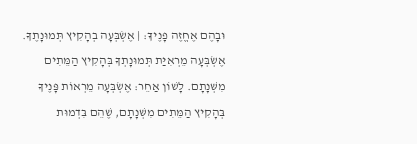וּבָהֶם אֶחֱזֶה פָנֶיךָ: | אֶשְׂבְּעָה בְהָקִיץ תְּמוּנָתֶךָ. אֶשְׂבְּעָה מֵרְאִיַּת תְּמוּנָתְךָ בְּהָקִיץ הַמֵּתִים מִשְּׁנָתָם. לָשׁוֹן אַחֵר: אֶשְׂבְּעָה מֵרְאוֹת פָּנֶיךָ בְּהָקִיץ הַמֵּתִים מִשְּׁנָתָם, שֶׁהֵם בִּדְמוּת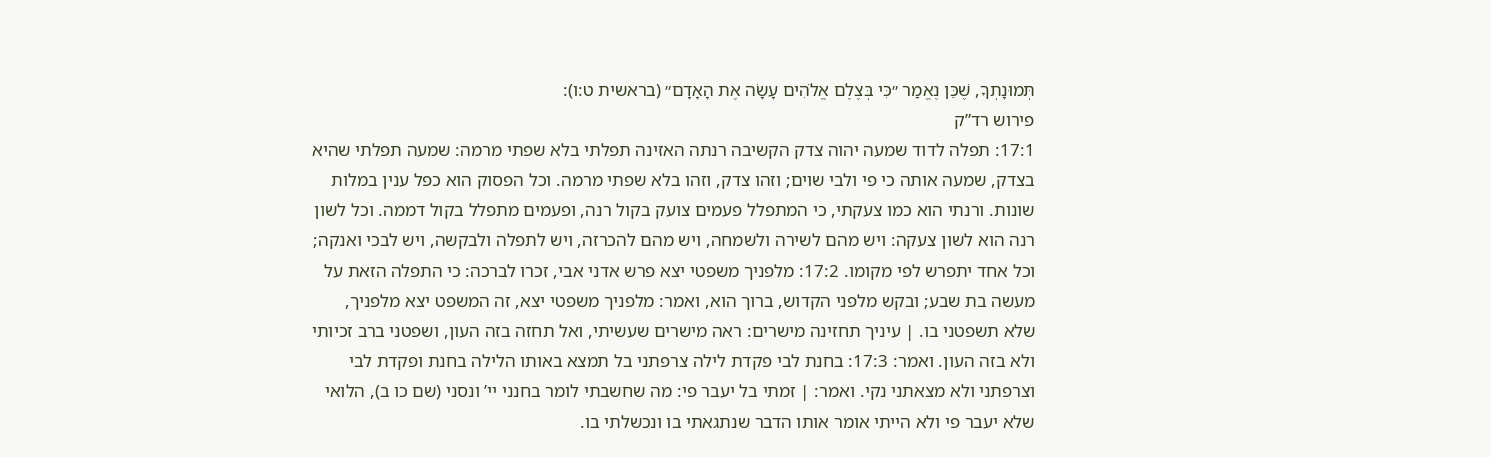תְּמוּנָתְךָ, שֶׁכֵּן נֶאֱמַר ״כִּי בְּצֶלֶם אֱלֹהִים עָשָׂה אֶת הָאָדָם״ (בראשית ט:ו):
פירוש רד”ק
17:1: תפלה לדוד שמעה יהוה צדק הקשיבה רנתה האזינה תפלתי בלא שפתי מרמה: שמעה תפלתי שהיא בצדק, שמעה אותה כי פי ולבי שוים; וזהו צדק, וזהו בלא שפתי מרמה. וכל הפסוק הוא כפל ענין במלות שונות. ורנתי הוא כמו צעקתי, כי המתפלל פעמים צועק בקול רנה, ופעמים מתפלל בקול דממה. וכל לשון רנה הוא לשון צעקה: ויש מהם לשירה ולשמחה, ויש מהם להכרזה, ויש לתפלה ולבקשה, ויש לבכי ואנקה; וכל אחד יתפרש לפי מקומו. 17:2: מלפניך משפטי יצא פרש אדני אבי, זכרו לברכה: כי התפלה הזאת על מעשה בת שבע; ובקש מלפני הקדוש, ברוך הוא, ואמר: מלפניך משפטי יצא, זה המשפט יצא מלפניך, שלא תשפטני בו. | עיניך תחזינה מישרים: ראה מישרים שעשיתי, ואל תחזה בזה העון, ושפטני ברב זכיותי ולא בזה העון. ואמר: 17:3: בחנת לבי פקדת לילה צרפתני בל תמצא באותו הלילה בחנת ופקדת לבי וצרפתני ולא מצאתני נקי. ואמר: | זמתי בל יעבר פי: מה שחשבתי לומר בחנני יי’ ונסני (שם כו ב), הלואי שלא יעבר פי ולא הייתי אומר אותו הדבר שנתגאתי בו ונכשלתי בו.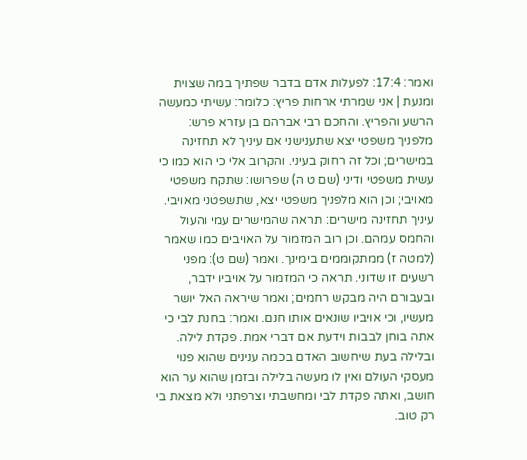ואמר: 17:4: לפעלות אדם בדבר שפתיך במה שצוית ומנעת | אני שמרתי ארחות פריץ: כלומר: עשיתי כמעשה הרשע והפריץ. והחכם רבי אברהם בן עזרא פרש: מלפניך משפטי יצא שתענישני אם עיניך לא תחזינה במישרים; וכל זה רחוק בעיני. והקרוב אלי כי הוא כמו כי עשית משפטי ודיני (שם ט ה) שפרושו: שתקח משפטי מאויבי; וכן הוא מלפניך משפטי יצא, שתשפטני מאויבי. עיניך תחזינה מישרים: תראה שהמישרים עמי והעול והחמס עמהם. וכן רוב המזמור על האויבים כמו שאמר (למטה ז) ממתקוממים בימינך. ואמר (שם ט): מפני רשעים זו שדוני. תראה כי המזמור על אויביו ידבר, ובעבורם היה מבקש רחמים; ואמר שיראה האל יושר מעשיו, וכי אויביו שונאים אותו חנם. ואמר: בחנת לבי כי אתה בוחן לבבות וידעת אם דברי אמת. פקדת לילה. ובלילה בעת שיחשוב האדם בכמה ענינים שהוא פנוי מעסקי העולם ואין לו מעשה בלילה ובזמן שהוא ער הוא חושב, ואתה פקדת לבי ומחשבתי וצרפתני ולא מצאת בי רק טוב.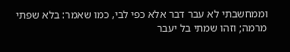וממחשבתי לא עבר דבר אלא כפי לבי, כמו שאמר: בלא שפתי מרמה; וזהו שמתי בל יעבר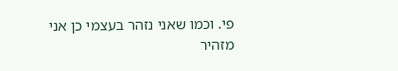פי. וכמו שאני נזהר בעצמי כן אני מזהיר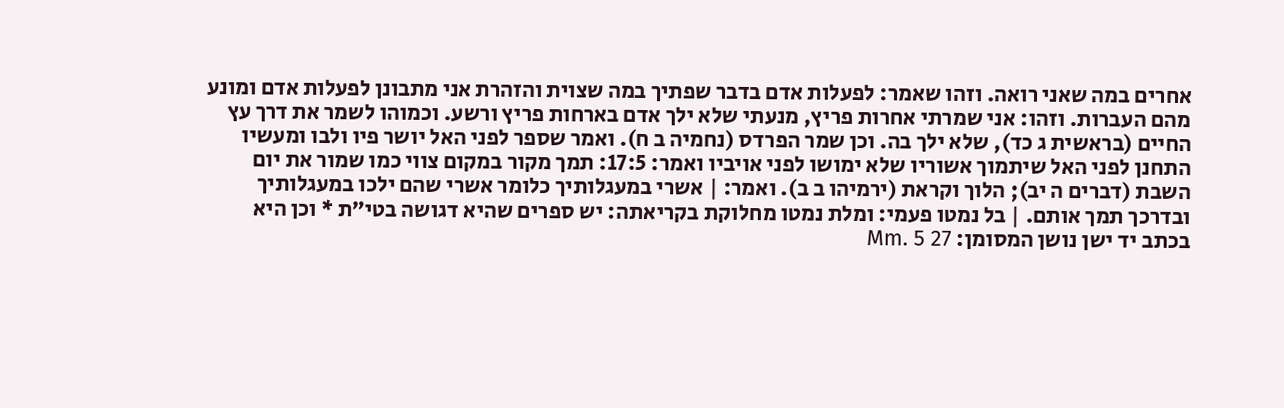אחרים במה שאני רואה. וזהו שאמר: לפעלות אדם בדבר שפתיך במה שצוית והזהרת אני מתבונן לפעלות אדם ומונע מהם העברות. וזהו: אני שמרתי אחרות פריץ, מנעתי שלא ילך אדם בארחות פריץ ורשע. וכמוהו לשמר את דרך עץ החיים (בראשית ג כד), שלא ילך בה. וכן שמר הפרדס (נחמיה ב ח). ואמר שספר לפני האל יושר פיו ולבו ומעשיו התחנן לפני האל שיתמוך אשוריו שלא ימושו לפני אויביו ואמר: 17:5: תמך מקור במקום צווי כמו שמור את יום השבת (דברים ה יב); הלוך וקראת (ירמיהו ב ב). ואמר: | אשרי במעגלותיך כלומר אשרי שהם ילכו במעגלותיך ובדרכך תמך אותם. | בל נמטו פעמי: ומלת נמטו מחלוקת בקריאתה: יש ספרים שהיא דגושה בטי”ת * וכן היא בכתב יד ישן נושן המסומן: Mm. 5 27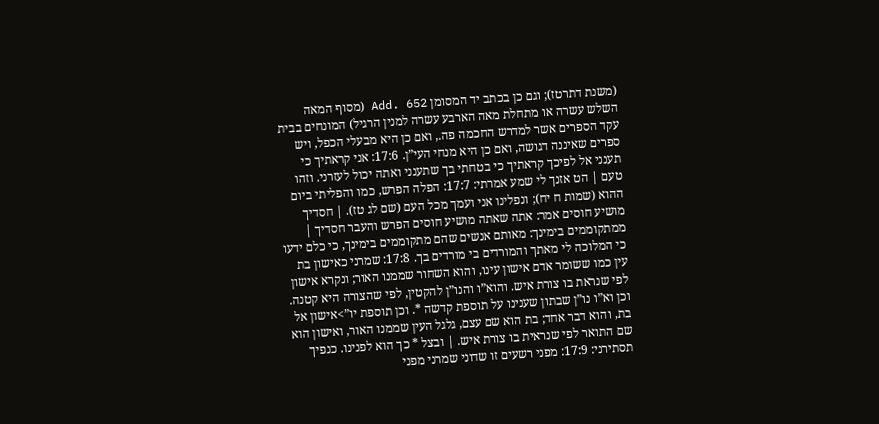(משנת דתרטז); וגם כן בכתב יד המסומן Add. 652 (מסוף המאה השלש עשרה או מתחלת מאה הארבע עשרה למנין הרגיל) המונחים בבית עקד הספרים אשר למדרש החכמה פה., ואם כן היא מבעלי הכפל, ויש ספרים שאיננה דגושה, ואם כן היא מנחי העי”ן. 17:6: אני קראתיך כי תענני אל לפיכך קראתיך כי בטחתי בך שתענני ואתה יכול לעזרני. וזהו טעם | הט אזנך לי שמע אמרתי: 17:7: הפלה הפרש, כמו והפליתי ביום ההוא (שמות ח יח); ונפלינו אני ועמך מכל העם (שם לג טז). | חסדיך מושיע חוסים אמר: אתה שאתה מושיע חוסים הפרש והעבר חסדיך | ממתקוממים בימינך: מאותם אנשים שהם מתקוממים בימינך, כי כלם ידעו כי המלוכה לי מאתך והמורדים בי מורדים בך. 17:8: שמרני כאישון בת עין כמו ששומר אדם אישון עינו, והוא השחור שממנו האור; ונקרא אישון לפי שנראת בו צורת איש. והוא”ו והנו”ן להקטין, לפי שהצורה היא קטנה. וכן וא”ו נו”ן שבתון שענינו על תוספת קדשה *. וכן תוספת יו”>אישון אל בת, והוא דבר אחד; בת הוא שם עצם, גלגל העין שממנו האור, ואישון הוא שם התואר לפי שנראית בו צורת איש. | ובצל * כך הוא לפנינו. כנפיך תסתירני: 17:9: מפני רשעים זו שדוני שמרני מפני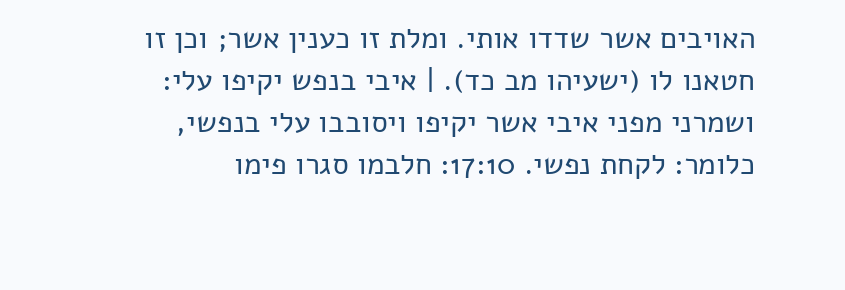האויבים אשר שדדו אותי. ומלת זו כענין אשר; וכן זו חטאנו לו (ישעיהו מב כד). | איבי בנפש יקיפו עלי: ושמרני מפני איבי אשר יקיפו ויסובבו עלי בנפשי, כלומר: לקחת נפשי. 17:10: חלבמו סגרו פימו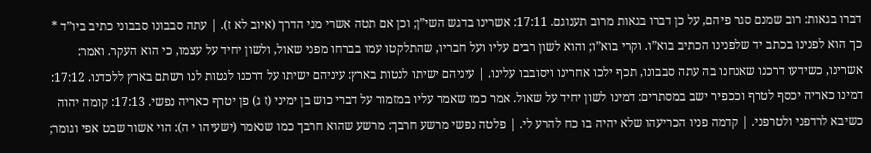דברו בגאות: רוב שמנם סגר פיהם, על כן דברו בגאות מרוב תענוגם. 17:11: אשרינו בדגש השי”ן; וכן אם תטה אשרי מני הדרך (איוב לא ז). | עתה סבבונו סבבוני כתיב ביו”ד * כך הוא לפנינו בכתב יד שלפנינו הכתיב בוא”ו. וקרי בוא”ו; והוא לשון רבים עליו ועל חבריו, שהתלקטו עמו בברחו מפני שאול, ולשון יחיד על עצמו, כי הוא העקר. ואמר: אשרינו, כשידעו דרכנו שאנחנו בה עתה סבבונו, תכף ילכו אחרינו ויסובבו עלינו. | עיניהם ישיתו לנטות בארץ: עיניהם ישיתו על דרכנו לנטות לנו רשתם בארץ ללכדנו. 17:12: דמינו כאריה יכסף לטרף וככפיר ישב במסתרים: דמינו לשון יחיד על שאול. אמר כמו שאמר עליו במזמור על דברי כוש בן ימיני (ז ג) פן יטרף כאריה נפשי. 17:13: קומה יהוה כשיבא לרדפני ולטרפני. | קדמה פניו הכריעהו שלא יהיה בו כח להרע לי. | פלטה נפשי מרשע חרבך: מרשע שהוא חרבך כמו שנאמר (ישעיהו י ה): הוי אשור שבט אפי וגומר;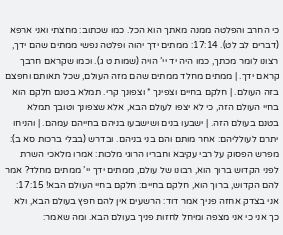כי החרב והפלטה ממנה מאתך הוא הכל. כמו שכתוב: מחצתי ואני ארפא (דברים לב לט). 17:14: ממתים ידך יהוה ופלטה נפשי ממתים שהם ידך, רצונו לומר מכתך, כמו היה יד יי’ הויה (שמות ט ג). וכמו שקראם חרבך קראם ידך. | ממתים מחלד ממתים שהם מזה העולם, שכל תאותם וחפצם בזה העולם. | חלקם בחיים וצפינך * וצפונך קרי. תמלא בטנם חלקם הוא בחיי העולם הזה, כי לא יצפו לעולם הבא, אלא שצפונך וטובך תמלא בטנם בעולם הזה. | ישבעו בנים ושישבעו בניהם בחייהם עמהם. | והניחו יתרם לעולליהם: אחר מותם והם בני בניהם. ובדרש (בבלי ברכות סא ב): מפרש הפסוק על רבי עקיבא וחבריו הרוגי מלכות: אמרו מלאכי השרת לפני הקדוש ברוך הוא, רבונו של עולם, ממתים ידך יי’ ממתים מחלד? אמר להם הקדוש, ברוך הוא, חלקם בחיים: חלקם בחיי העולם הבא! 17:15: אני בצדק אחזה פניך אמר דוד: הרשעים אין להם חפץ בעולם הבא, ולא כך אני כי אני מצפה ומיחל לחזות פניך בעולם הבא. ומה שאמר: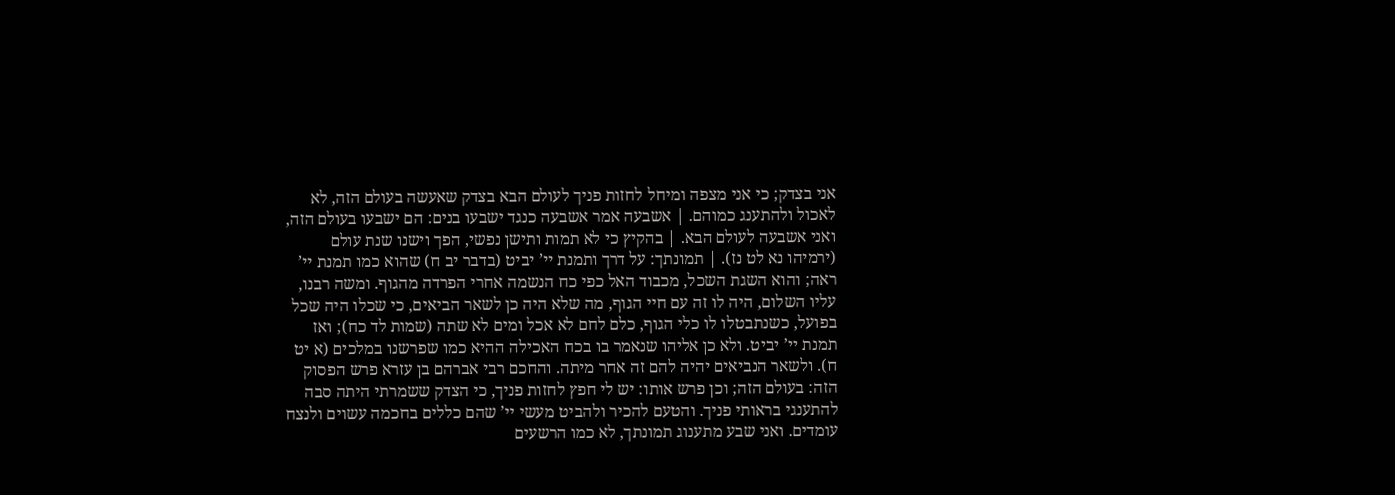אני בצדק; כי אני מצפה ומיחל לחזות פניך לעולם הבא בצדק שאעשה בעולם הזה, לא לאכול ולהתענג כמוהם. | אשבעה אמר אשבעה כנגד ישבעו בנים: הם ישבעו בעולם הזה, ואני אשבעה לעולם הבא. | בהקיץ כי לא תמות ותישן נפשי, הפך וישנו שנת עולם (ירמיהו נא לט נז). | תמונתך: על דרך ותמנת יי’ יביט (בדבר יב ח) שהוא כמו תמנת יי’ ראה; והוא השגת השכל, מכבוד האל כפי כח הנשמה אחרי הפרדה מהגוף. ומשה רבנו, עליו השלום, היה לו זה עם חיי הגוף, מה שלא היה כן לשאר הביאים, כי שכלו היה שכל בפועל, כשנתבטלו לו כלי הגוף, כלם לחם לא אכל ומים לא שתה (שמות לד כח); ואז תמנת יי’ יביט. ולא כן אליהו שנאמר בו בכח האכילה ההיא כמו שפרשנו במלכים (א יט ח). ולשאר הנביאים יהיה להם זה אחר מיתה. והחכם רבי אברהם בן עזרא פרש הפסוק הזה: בעולם הזה; וכן פרש אותו: יש לי חפץ לחזות פניך, כי הצדק ששמרתי היתה סבה להתענגי בראותי פניך. והטעם להכיר ולהביט מעשי יי’ שהם כללים בחכמה עשוים ולנצח עומדים. ואני שבע מתענוג תמונתך, לא כמו הרשעים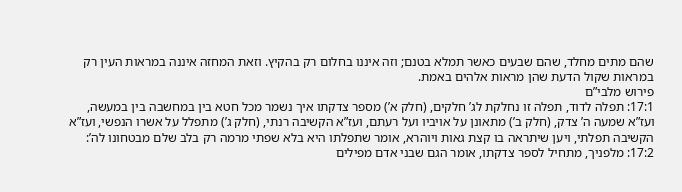שהם מתים מחלד, שהם שבעים כאשר תמלא בטנם; וזה איננו בחלום רק בהקיץ. וזאת המחזה איננה במראות העין רק במראות שקול הדעת שהן מראות אלהים באמת.
פירוש מלבי”ם
17:1: תפלה לדוד, תפלה זו נחלקת לג’ חלקים, (חלק א’) מספר צדקתו איך נשמר מכל חטא בין במחשבה בין במעשה, ועז”א שמעה ה’ צדק, (חלק ב’) מתאונן על אויביו ועל רעתם, ועז”א הקשיבה רנתי, (חלק ג’) מתפלל על אשרו הנפשי, ועז”א הקשיבה תפלתי, ויען שיתראה בו קצת גאות ויוהרא, אומר שתפלתו היא בלא שפתי מרמה רק בלב שלם מבטחונו לה’: 17:2: מלפניך, מתחיל לספר צדקתו, אומר הגם שבני אדם מפילים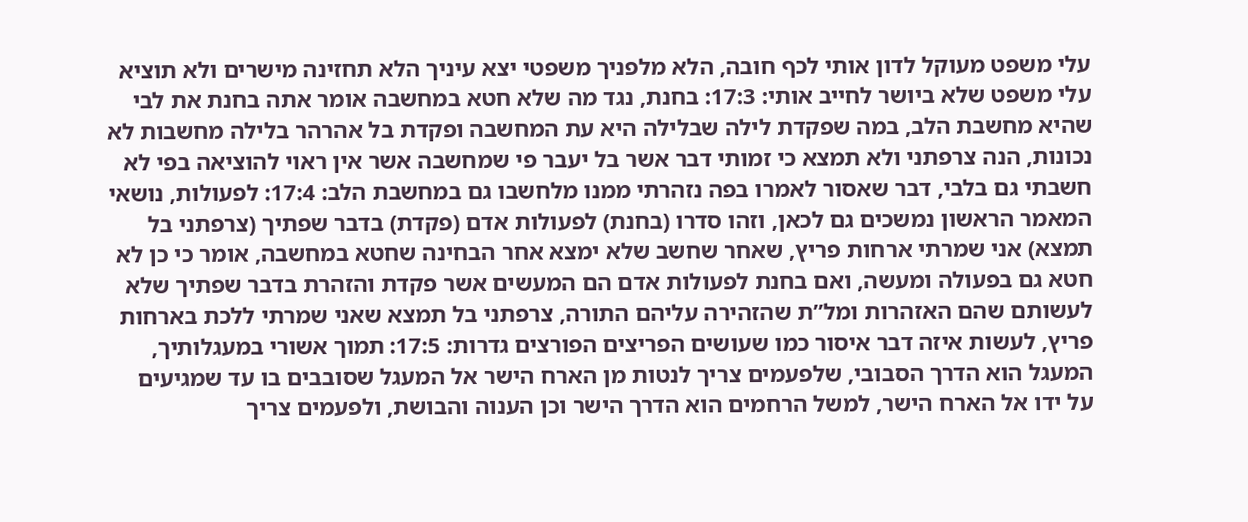עלי משפט מעוקל לדון אותי לכף חובה, הלא מלפניך משפטי יצא עיניך הלא תחזינה מישרים ולא תוציא עלי משפט שלא ביושר לחייב אותי: 17:3: בחנת, נגד מה שלא חטא במחשבה אומר אתה בחנת את לבי שהיא מחשבת הלב, במה שפקדת לילה שבלילה היא עת המחשבה ופקדת בל אהרהר בלילה מחשבות לא נכונות, הנה צרפתני ולא תמצא כי זמותי דבר אשר בל יעבר פי שמחשבה אשר אין ראוי להוציאה בפי לא חשבתי גם בלבי, דבר שאסור לאמרו בפה נזהרתי ממנו מלחשבו גם במחשבת הלב: 17:4: לפעולות, נושאי המאמר הראשון נמשכים גם לכאן, וזהו סדרו (בחנת) לפעולות אדם (פקדת) בדבר שפתיך (צרפתני בל תמצא) אני שמרתי ארחות פריץ, שאחר שחשב שלא ימצא אחר הבחינה שחטא במחשבה, אומר כי כן לא חטא גם בפעולה ומעשה, ואם בחנת לפעולות אדם הם המעשים אשר פקדת והזהרת בדבר שפתיך שלא לעשותם שהם האזהרות ומל”ת שהזהירה עליהם התורה, צרפתני בל תמצא שאני שמרתי ללכת בארחות פריץ, לעשות איזה דבר איסור כמו שעושים הפריצים הפורצים גדרות: 17:5: תמוך אשורי במעגלותיך, המעגל הוא הדרך הסבובי, שלפעמים צריך לנטות מן הארח הישר אל המעגל שסובבים בו עד שמגיעים על ידו אל הארח הישר, למשל הרחמים הוא הדרך הישר וכן הענוה והבושת, ולפעמים צריך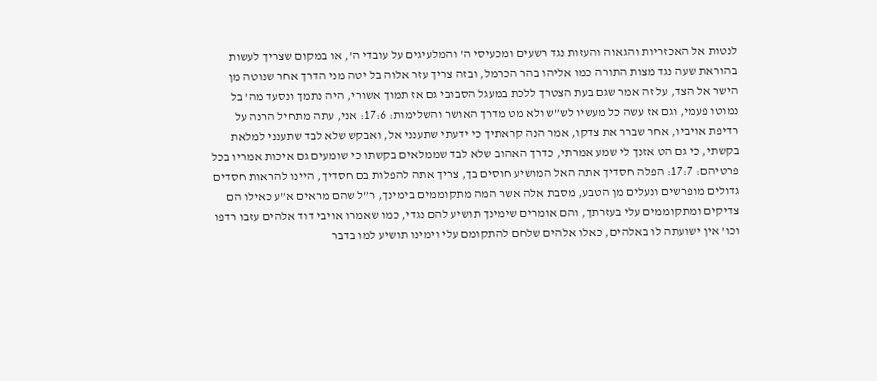לנטות אל האכזריות והגאוה והעזות נגד רשעים ומכעיסי ה’ והמלעיגים על עובדי ה’, או במקום שצריך לעשות בהוראת שעה נגד מצות התורה כמו אליהו בהר הכרמל, ובזה צריך עזר אלוה בל יטה מני הדרך אחר שנוטה מן הישר אל הצד, על זה אמר שגם בעת הצטרך ללכת במעגל הסבובי גם אז תמוך אשורי, היה נתמך ונסעד מה’ בל נמוטו פעמי, וגם אז עשה כל מעשיו לש”ש ולא מט מדרך האושר והשלימות: 17:6: אני, עתה מתחיל הרנה על רדיפת אויביו, אחר שברר את צדקו, אמר הנה קראתיך כי ידעתי שתענני אל, ואבקש שלא לבד שתענני למלאת בקשתי, כי גם הט אזנך לי שמע אמרתי, כדרך האהוב שלא לבד שממלאים בקשתו כי שומעים גם איכות אמריו בכל פרטיהם: 17:7: הפלה חסדיך אתה האל המושיע חוסים בך, צריך אתה להפלות בם חסדיך, היינו להראות חסדים גדולים מופרשים ונעלים מן הטבע, מסבת אלה אשר המה מתקוממים בימינך, ר”ל שהם מראים א”ע כאילו הם צדיקים ומתקוממים עלי בעזרתך, והם אומרים שימינך תושיע להם נגדי, כמו שאמרו אויבי דוד אלהים עזבו רדפו וכו’ אין ישועתה לו באלהים, כאלו אלהים שלחם להתקומם עלי וימינו תושיע למו בדבר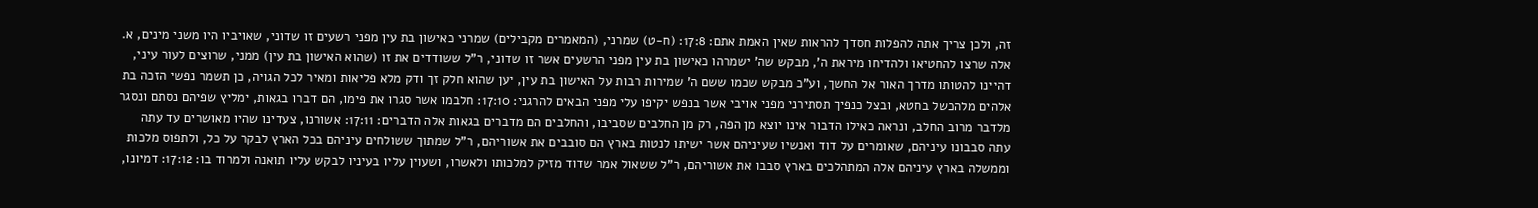זה, ולכן צריך אתה להפלות חסדך להראות שאין האמת אתם: 17:8: (ח-ט) שמרני, (המאמרים מקבילים) שמרני כאישון בת עין מפני רשעים זו שדוני, שאויביו היו משני מינים, א. אלה שרצו להחטיאו ולהדיחו מיראת ה’, מבקש שה’ ישמרהו כאישון בת עין מפני הרשעים אשר זו שדוני, ר”ל ששודדים את זו (שהוא האישון בת עין) ממני, שרוצים לעור עיני, דהיינו להטותו מדרך האור אל החשך, וע”כ מבקש שכמו ששם ה’ שמירות רבות על האישון בת עין, יען שהוא חלק זך ודק מלא פליאות ומאיר לכל הגויה, כן תשמר נפשי הזכה בת אלהים מלהכשל בחטא, ובצל כנפיך תסתירני מפני אויבי אשר בנפש יקיפו עלי מפני הבאים להרגני: 17:10: חלבמו אשר סגרו את פימו, הם דברו בגאות, ימליץ שפיהם נסתם ונסגר מלדבר מרוב החלב, ונראה כאילו הדבור אינו יוצא מן הפה, רק מן החלבים שסביבו, והחלבים הם מדברים בגאות אלה הדברים: 17:11: אשורנו, צעדינו שהיו מאושרים עד עתה עתה סבבונו עיניהם, שאומרים על דוד ואנשיו שעיניהם אשר ישיתו לנטות בארץ הם סובבים את אשוריהם, ר”ל שמתוך ששולחים עיניהם בכל הארץ לבקר על כל, ולתפוס מלכות וממשלה בארץ עיניהם אלה המתהלכים בארץ סבבו את אשוריהם, ר”ל ששאול אמר שדוד מזיק למלכותו ולאשרו, ושעוין עליו בעיניו לבקש עליו תואנה ולמרוד בו: 17:12: דמיונו,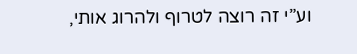וע”י זה רוצה לטרוף ולהרוג אותי,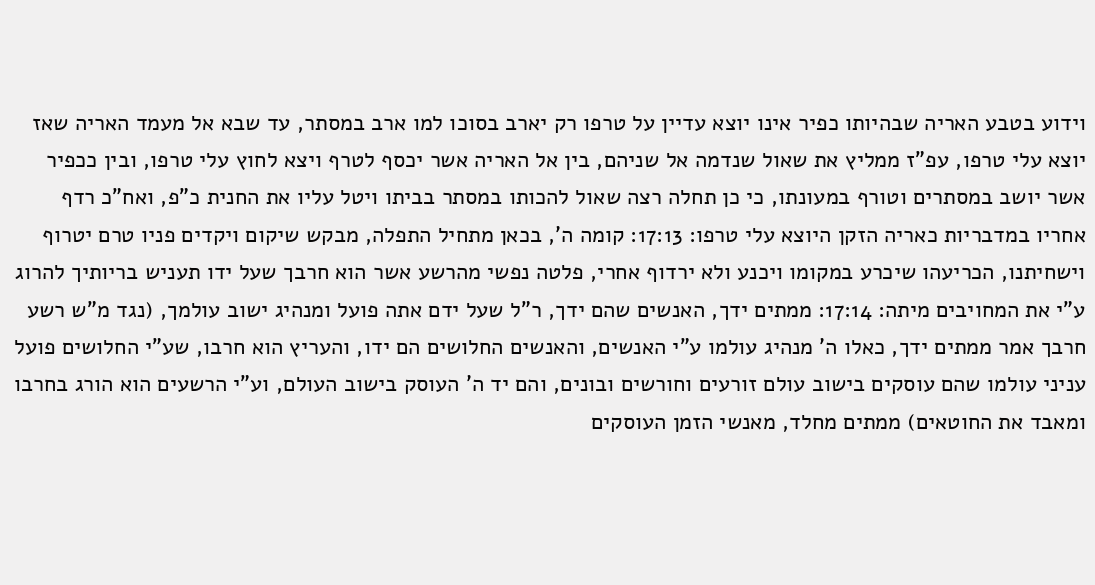וידוע בטבע האריה שבהיותו כפיר אינו יוצא עדיין על טרפו רק יארב בסוכו למו ארב במסתר, עד שבא אל מעמד האריה שאז יוצא עלי טרפו, עפ”ז ממליץ את שאול שנדמה אל שניהם, בין אל האריה אשר יכסף לטרף ויצא לחוץ עלי טרפו, ובין ככפיר אשר יושב במסתרים וטורף במעונתו, כי כן תחלה רצה שאול להכותו במסתר בביתו ויטל עליו את החנית כ”פ, ואח”כ רדף אחריו במדבריות כאריה הזקן היוצא עלי טרפו: 17:13: קומה ה’, בכאן מתחיל התפלה, מבקש שיקום ויקדים פניו טרם יטרוף וישחיתנו, הכריעהו שיכרע במקומו ויכנע ולא ירדוף אחרי, פלטה נפשי מהרשע אשר הוא חרבך שעל ידו תעניש בריותיך להרוג ע”י את המחויבים מיתה: 17:14: ממתים ידך, האנשים שהם ידך, ר”ל שעל ידם אתה פועל ומנהיג ישוב עולמך, (נגד מ”ש רשע חרבך אמר ממתים ידך, כאלו ה’ מנהיג עולמו ע”י האנשים, והאנשים החלושים הם ידו, והעריץ הוא חרבו, שע”י החלושים פועל עניני עולמו שהם עוסקים בישוב עולם זורעים וחורשים ובונים, והם יד ה’ העוסק בישוב העולם, וע”י הרשעים הוא הורג בחרבו ומאבד את החוטאים) ממתים מחלד, מאנשי הזמן העוסקים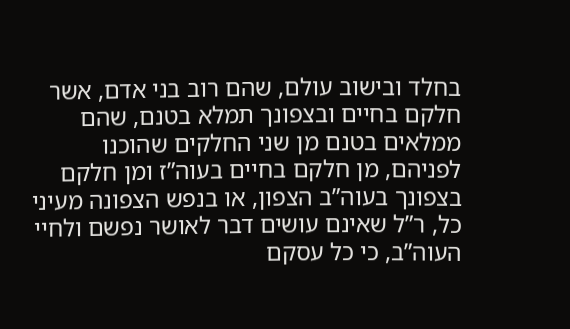בחלד ובישוב עולם, שהם רוב בני אדם, אשר חלקם בחיים ובצפונך תמלא בטנם, שהם ממלאים בטנם מן שני החלקים שהוכנו לפניהם, מן חלקם בחיים בעוה”ז ומן חלקם בצפונך בעוה”ב הצפון, או בנפש הצפונה מעיני כל, ר”ל שאינם עושים דבר לאושר נפשם ולחיי העוה”ב, כי כל עסקם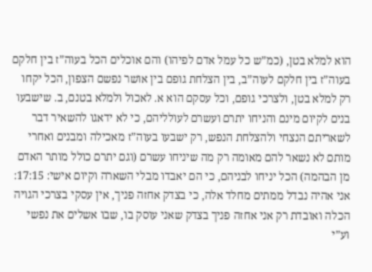הוא למלא בטן, (כמ”ש כל עמל אדם לפיהו) והם אוכלים הכל בעוה”ז בין חלקם בעוה”ז בין חלקם לעוה”ב, בין הצלחת גופם בין אושר נפשם הצפון, הכל יקחו רק למלא בטן, ולצרכי גופם, וכל עסקם הוא א. לאכול ולמלא בטנם, ב. שישבעו בנים לקיום מינם והניחו יתרם ועשרם לעולליהם, כי לא ידאגו להשאיר דבר לשאריתם הנצחי ולהצלחת הנפש, רק ישבעו בעוה”ז מאכילה ומבנים ואחרי מותם לא נשאר להם מאומה רק מה שיניחו עשרם (וגם יתרם כולל מותר האדם מן הבהמה) הכל יניחו לבניהם, כי הם יאבדו מבלי השארה וקיום אישי: 17:15: אני אהיה נבדל ממתים מחלד אלה, כי בצדק אחזה פניך, אין עסקי בצרכי הגויה הכלה ואובדת רק אני אחזה פניך בצדק שאני עוסק בו, שבו אשלים את נפשי וע”י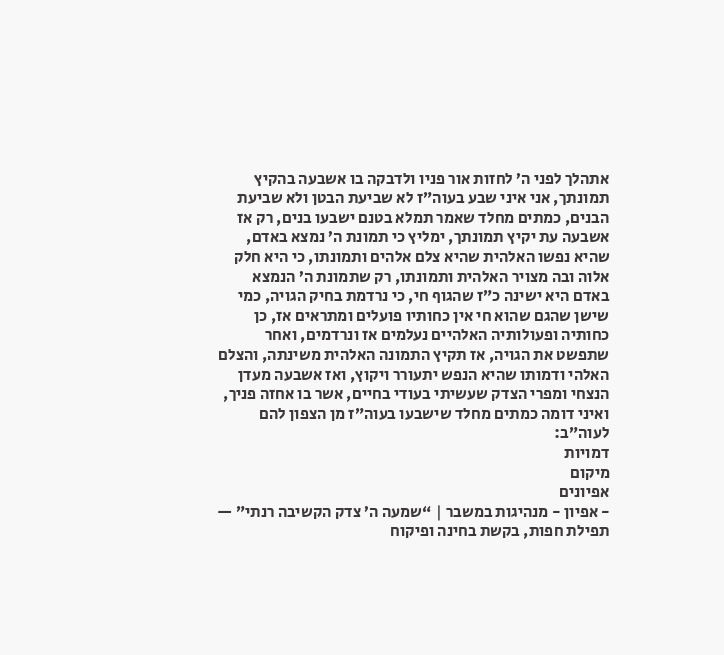אתהלך לפני ה’ לחזות אור פניו ולדבקה בו אשבעה בהקיץ תמונתך, אני איני שבע בעוה”ז לא שביעת הבטן ולא שביעת הבנים, כמתים מחלד שאמר תמלא בטנם ישבעו בנים, רק אז אשבעה עת יקיץ תמונתך, ימליץ כי תמונת ה’ נמצא באדם, שהיא נפשו האלהית שהיא צלם אלהים ותמונתו, כי היא חלק אלוה ובה מצויר האלהית ותמונתו, רק שתמונת ה’ הנמצא באדם היא ישינה כ”ז שהגוף חי, כי נרדמת בחיק הגויה, כמי שישן שהגם שהוא חי אין כחותיו פועלים ומתראים אז, כן כחותיה ופעולותיה האלהיים נעלמים אז ונרדמים, ואחר שתפשט את הגויה, אז תקיץ התמונה האלהית משינתה, והצלם האלהי ודמותו שהיא הנפש יתעורר ויקוץ, ואז אשבעה מעדן הנצחי ומפרי הצדק שעשיתי בעודי בחיים, אשר בו אחזה פניך, ואיני דומה כמתים מחלד שישבעו בעוה”ז מן הצפון להם לעוה”ב:
דמויות
מיקום
אפיונים
- אפיון - מנהיגות במשבר | “שמעה ה’ צדק הקשיבה רנתי” — תפילת חפות, בקשת בחינה ופיקוח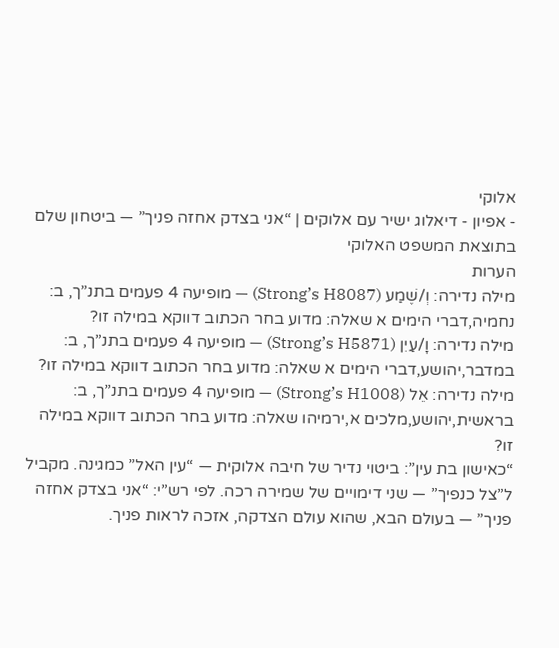אלוקי
- אפיון - דיאלוג ישיר עם אלוקים | “אני בצדק אחזה פניך” — ביטחון שלם בתוצאת המשפט האלוקי
הערות
מילה נדירה: וְ/שֶׁמַע (Strong’s H8087) — מופיעה 4 פעמים בתנ”ך, ב: נחמיה,דברי הימים א שאלה: מדוע בחר הכתוב דווקא במילה זו?
מילה נדירה: וָ/עַיִן (Strong’s H5871) — מופיעה 4 פעמים בתנ”ך, ב: במדבר,יהושע,דברי הימים א שאלה: מדוע בחר הכתוב דווקא במילה זו?
מילה נדירה: אֵל (Strong’s H1008) — מופיעה 4 פעמים בתנ”ך, ב: בראשית,יהושע,מלכים א,ירמיהו שאלה: מדוע בחר הכתוב דווקא במילה זו?
“כאישון בת עין”: ביטוי נדיר של חיבה אלוקית — “עין האל” כמגינה. מקביל ל”צל כנפיך” — שני דימויים של שמירה רכה. לפי רש”י: “אני בצדק אחזה פניך” — בעולם הבא, שהוא עולם הצדקה, אזכה לראות פניך.